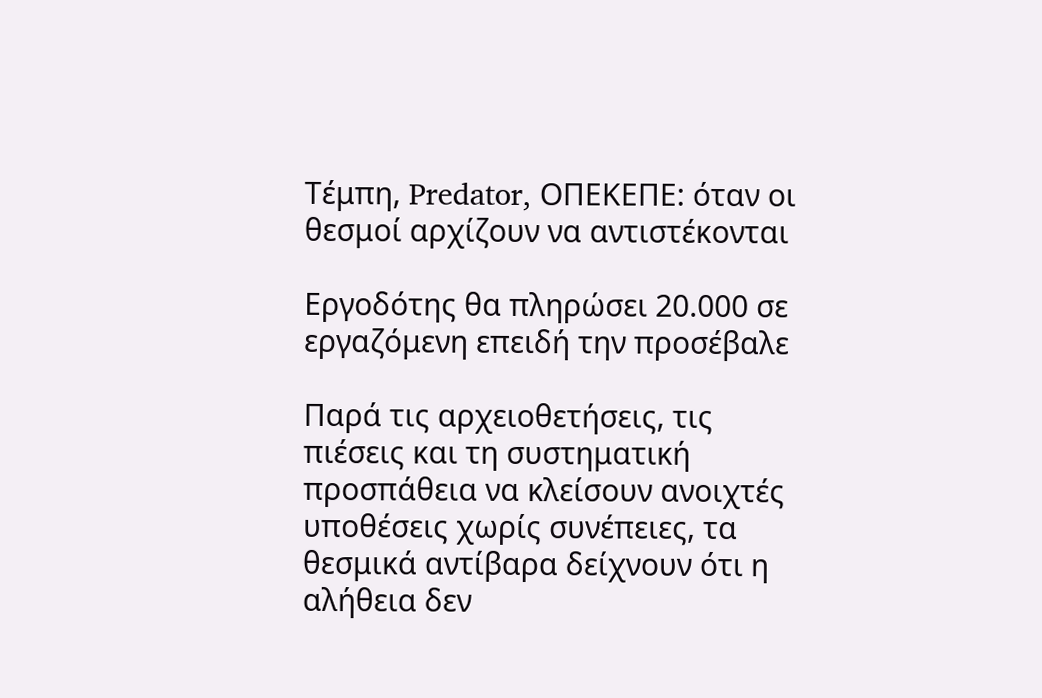Τέμπη, Predator, ΟΠΕΚΕΠΕ: όταν οι θεσμοί αρχίζουν να αντιστέκονται

Εργοδότης θα πληρώσει 20.000 σε εργαζόμενη επειδή την προσέβαλε

Παρά τις αρχειοθετήσεις, τις πιέσεις και τη συστηματική προσπάθεια να κλείσουν ανοιχτές υποθέσεις χωρίς συνέπειες, τα θεσμικά αντίβαρα δείχνουν ότι η αλήθεια δεν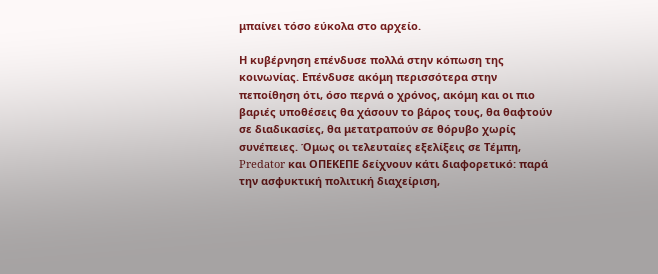μπαίνει τόσο εύκολα στο αρχείο.

Η κυβέρνηση επένδυσε πολλά στην κόπωση της κοινωνίας. Επένδυσε ακόμη περισσότερα στην πεποίθηση ότι, όσο περνά ο χρόνος, ακόμη και οι πιο βαριές υποθέσεις θα χάσουν το βάρος τους, θα θαφτούν σε διαδικασίες, θα μετατραπούν σε θόρυβο χωρίς συνέπειες. Όμως οι τελευταίες εξελίξεις σε Τέμπη, Predator και ΟΠΕΚΕΠΕ δείχνουν κάτι διαφορετικό: παρά την ασφυκτική πολιτική διαχείριση,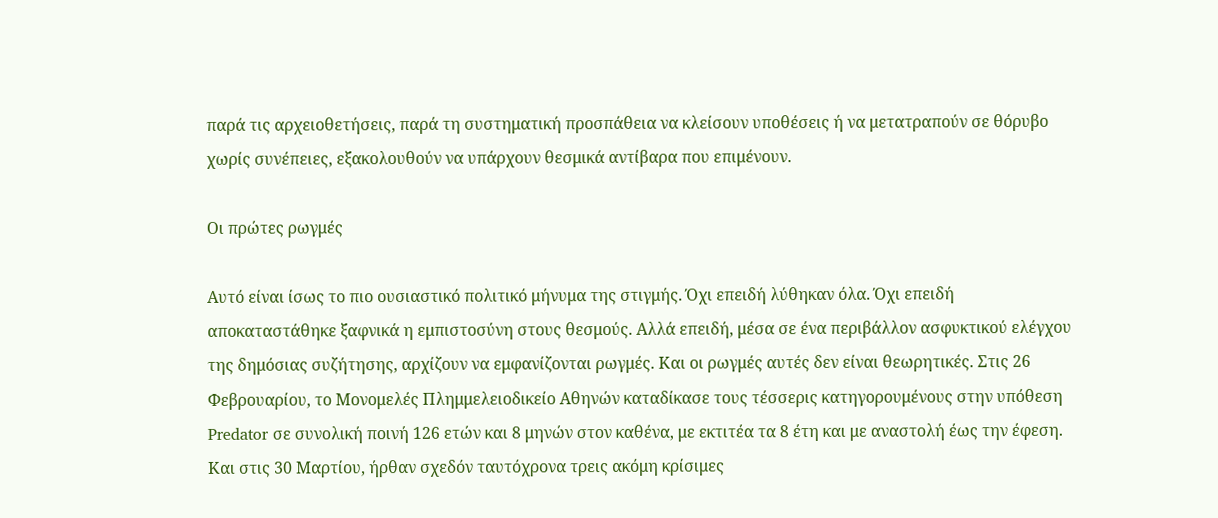παρά τις αρχειοθετήσεις, παρά τη συστηματική προσπάθεια να κλείσουν υποθέσεις ή να μετατραπούν σε θόρυβο χωρίς συνέπειες, εξακολουθούν να υπάρχουν θεσμικά αντίβαρα που επιμένουν.

Οι πρώτες ρωγμές

Αυτό είναι ίσως το πιο ουσιαστικό πολιτικό μήνυμα της στιγμής. Όχι επειδή λύθηκαν όλα. Όχι επειδή αποκαταστάθηκε ξαφνικά η εμπιστοσύνη στους θεσμούς. Αλλά επειδή, μέσα σε ένα περιβάλλον ασφυκτικού ελέγχου της δημόσιας συζήτησης, αρχίζουν να εμφανίζονται ρωγμές. Και οι ρωγμές αυτές δεν είναι θεωρητικές. Στις 26 Φεβρουαρίου, το Μονομελές Πλημμελειοδικείο Αθηνών καταδίκασε τους τέσσερις κατηγορουμένους στην υπόθεση Predator σε συνολική ποινή 126 ετών και 8 μηνών στον καθένα, με εκτιτέα τα 8 έτη και με αναστολή έως την έφεση. Και στις 30 Μαρτίου, ήρθαν σχεδόν ταυτόχρονα τρεις ακόμη κρίσιμες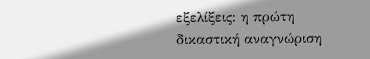εξελίξεις: η πρώτη δικαστική αναγνώριση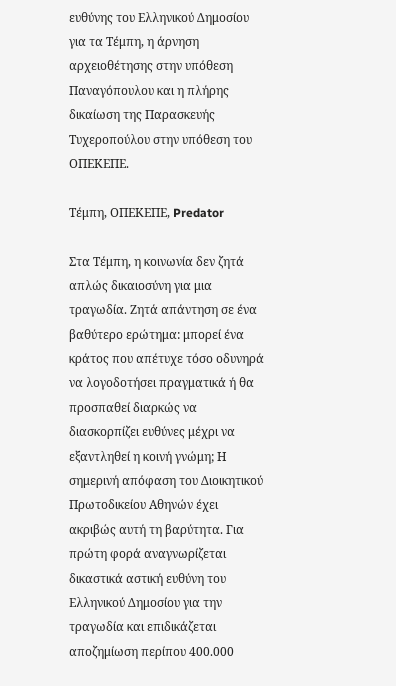ευθύνης του Ελληνικού Δημοσίου για τα Τέμπη, η άρνηση αρχειοθέτησης στην υπόθεση Παναγόπουλου και η πλήρης δικαίωση της Παρασκευής Τυχεροπούλου στην υπόθεση του ΟΠΕΚΕΠΕ.

Τέμπη, ΟΠΕΚΕΠΕ, Predator

Στα Τέμπη, η κοινωνία δεν ζητά απλώς δικαιοσύνη για μια τραγωδία. Ζητά απάντηση σε ένα βαθύτερο ερώτημα: μπορεί ένα κράτος που απέτυχε τόσο οδυνηρά να λογοδοτήσει πραγματικά ή θα προσπαθεί διαρκώς να διασκορπίζει ευθύνες μέχρι να εξαντληθεί η κοινή γνώμη; Η σημερινή απόφαση του Διοικητικού Πρωτοδικείου Αθηνών έχει ακριβώς αυτή τη βαρύτητα. Για πρώτη φορά αναγνωρίζεται δικαστικά αστική ευθύνη του Ελληνικού Δημοσίου για την τραγωδία και επιδικάζεται αποζημίωση περίπου 400.000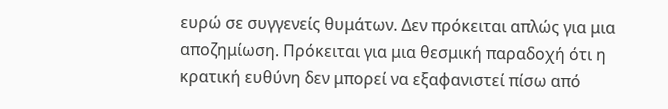ευρώ σε συγγενείς θυμάτων. Δεν πρόκειται απλώς για μια αποζημίωση. Πρόκειται για μια θεσμική παραδοχή ότι η κρατική ευθύνη δεν μπορεί να εξαφανιστεί πίσω από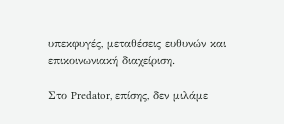υπεκφυγές, μεταθέσεις ευθυνών και επικοινωνιακή διαχείριση.

Στο Predator, επίσης, δεν μιλάμε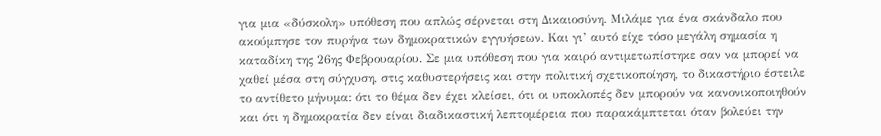για μια «δύσκολη» υπόθεση που απλώς σέρνεται στη Δικαιοσύνη. Μιλάμε για ένα σκάνδαλο που ακούμπησε τον πυρήνα των δημοκρατικών εγγυήσεων. Και γι’ αυτό είχε τόσο μεγάλη σημασία η καταδίκη της 26ης Φεβρουαρίου. Σε μια υπόθεση που για καιρό αντιμετωπίστηκε σαν να μπορεί να χαθεί μέσα στη σύγχυση, στις καθυστερήσεις και στην πολιτική σχετικοποίηση, το δικαστήριο έστειλε το αντίθετο μήνυμα: ότι το θέμα δεν έχει κλείσει, ότι οι υποκλοπές δεν μπορούν να κανονικοποιηθούν και ότι η δημοκρατία δεν είναι διαδικαστική λεπτομέρεια που παρακάμπτεται όταν βολεύει την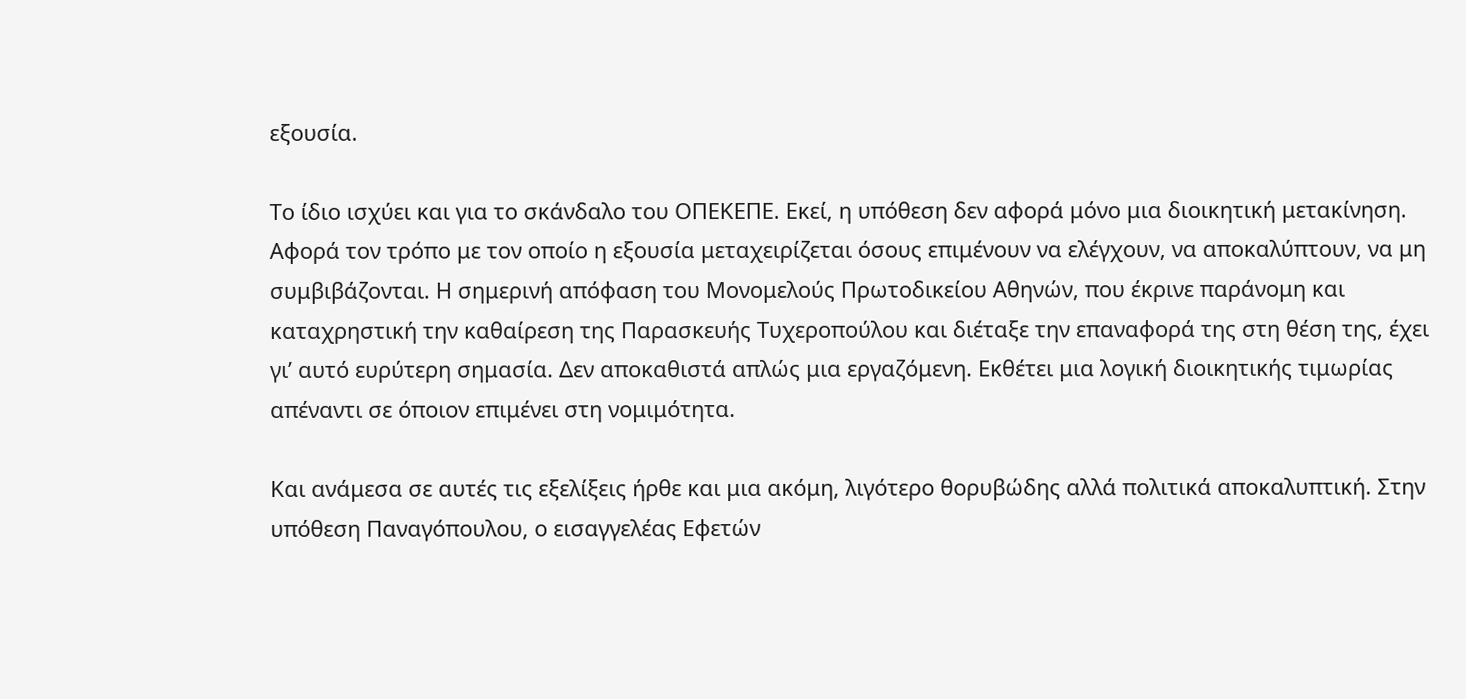εξουσία.

Το ίδιο ισχύει και για το σκάνδαλο του ΟΠΕΚΕΠΕ. Εκεί, η υπόθεση δεν αφορά μόνο μια διοικητική μετακίνηση. Αφορά τον τρόπο με τον οποίο η εξουσία μεταχειρίζεται όσους επιμένουν να ελέγχουν, να αποκαλύπτουν, να μη συμβιβάζονται. Η σημερινή απόφαση του Μονομελούς Πρωτοδικείου Αθηνών, που έκρινε παράνομη και καταχρηστική την καθαίρεση της Παρασκευής Τυχεροπούλου και διέταξε την επαναφορά της στη θέση της, έχει γι’ αυτό ευρύτερη σημασία. Δεν αποκαθιστά απλώς μια εργαζόμενη. Εκθέτει μια λογική διοικητικής τιμωρίας απέναντι σε όποιον επιμένει στη νομιμότητα.

Και ανάμεσα σε αυτές τις εξελίξεις ήρθε και μια ακόμη, λιγότερο θορυβώδης αλλά πολιτικά αποκαλυπτική. Στην υπόθεση Παναγόπουλου, ο εισαγγελέας Εφετών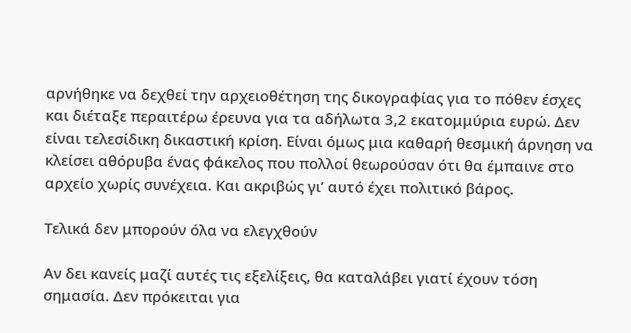αρνήθηκε να δεχθεί την αρχειοθέτηση της δικογραφίας για το πόθεν έσχες και διέταξε περαιτέρω έρευνα για τα αδήλωτα 3,2 εκατομμύρια ευρώ. Δεν είναι τελεσίδικη δικαστική κρίση. Είναι όμως μια καθαρή θεσμική άρνηση να κλείσει αθόρυβα ένας φάκελος που πολλοί θεωρούσαν ότι θα έμπαινε στο αρχείο χωρίς συνέχεια. Και ακριβώς γι’ αυτό έχει πολιτικό βάρος.

Τελικά δεν μπορούν όλα να ελεγχθούν

Αν δει κανείς μαζί αυτές τις εξελίξεις, θα καταλάβει γιατί έχουν τόση σημασία. Δεν πρόκειται για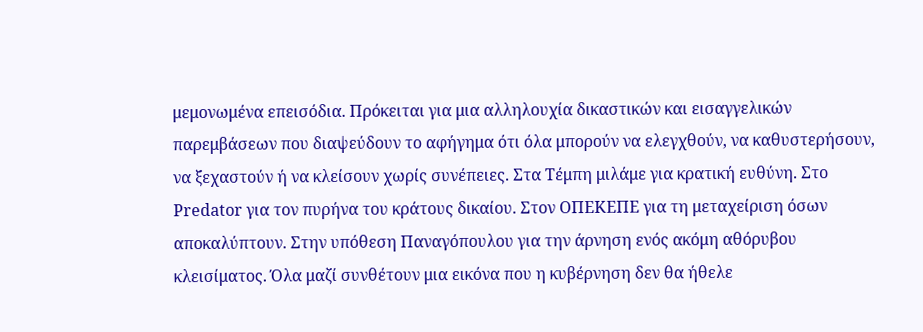μεμονωμένα επεισόδια. Πρόκειται για μια αλληλουχία δικαστικών και εισαγγελικών παρεμβάσεων που διαψεύδουν το αφήγημα ότι όλα μπορούν να ελεγχθούν, να καθυστερήσουν, να ξεχαστούν ή να κλείσουν χωρίς συνέπειες. Στα Τέμπη μιλάμε για κρατική ευθύνη. Στο Predator για τον πυρήνα του κράτους δικαίου. Στον ΟΠΕΚΕΠΕ για τη μεταχείριση όσων αποκαλύπτουν. Στην υπόθεση Παναγόπουλου για την άρνηση ενός ακόμη αθόρυβου κλεισίματος. Όλα μαζί συνθέτουν μια εικόνα που η κυβέρνηση δεν θα ήθελε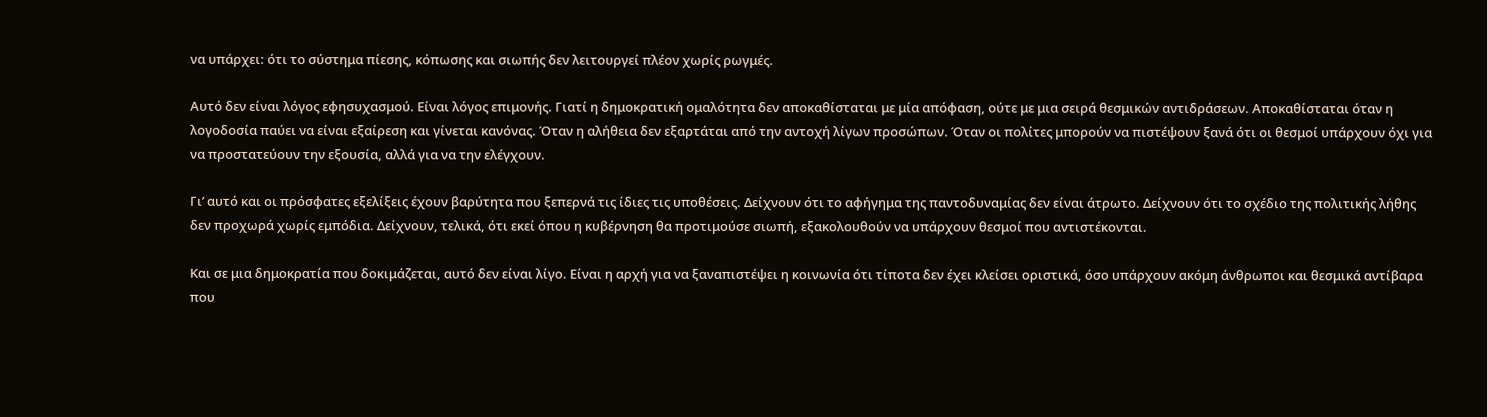να υπάρχει: ότι το σύστημα πίεσης, κόπωσης και σιωπής δεν λειτουργεί πλέον χωρίς ρωγμές.

Αυτό δεν είναι λόγος εφησυχασμού. Είναι λόγος επιμονής. Γιατί η δημοκρατική ομαλότητα δεν αποκαθίσταται με μία απόφαση, ούτε με μια σειρά θεσμικών αντιδράσεων. Αποκαθίσταται όταν η λογοδοσία παύει να είναι εξαίρεση και γίνεται κανόνας. Όταν η αλήθεια δεν εξαρτάται από την αντοχή λίγων προσώπων. Όταν οι πολίτες μπορούν να πιστέψουν ξανά ότι οι θεσμοί υπάρχουν όχι για να προστατεύουν την εξουσία, αλλά για να την ελέγχουν.

Γι’ αυτό και οι πρόσφατες εξελίξεις έχουν βαρύτητα που ξεπερνά τις ίδιες τις υποθέσεις. Δείχνουν ότι το αφήγημα της παντοδυναμίας δεν είναι άτρωτο. Δείχνουν ότι το σχέδιο της πολιτικής λήθης δεν προχωρά χωρίς εμπόδια. Δείχνουν, τελικά, ότι εκεί όπου η κυβέρνηση θα προτιμούσε σιωπή, εξακολουθούν να υπάρχουν θεσμοί που αντιστέκονται.

Και σε μια δημοκρατία που δοκιμάζεται, αυτό δεν είναι λίγο. Είναι η αρχή για να ξαναπιστέψει η κοινωνία ότι τίποτα δεν έχει κλείσει οριστικά, όσο υπάρχουν ακόμη άνθρωποι και θεσμικά αντίβαρα που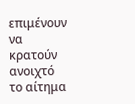επιμένουν να κρατούν ανοιχτό το αίτημα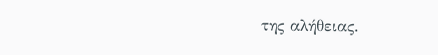της αλήθειας.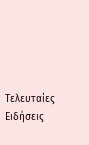Τελευταίες Ειδήσεις